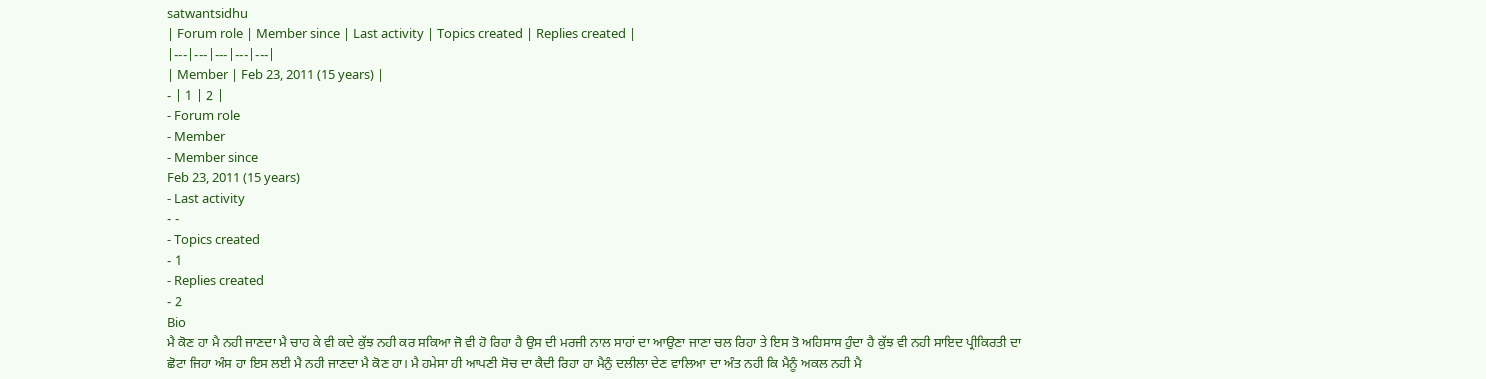satwantsidhu
| Forum role | Member since | Last activity | Topics created | Replies created |
|---|---|---|---|---|
| Member | Feb 23, 2011 (15 years) |
- | 1 | 2 |
- Forum role
- Member
- Member since
Feb 23, 2011 (15 years)
- Last activity
- -
- Topics created
- 1
- Replies created
- 2
Bio
ਮੈ ਕੋਣ ਹਾ ਮੈ ਨਹੀ ਜਾਣਦਾ ਮੈ ਚਾਹ ਕੇ ਵੀ ਕਦੇ ਕੁੱਝ ਨਹੀ ਕਰ ਸਕਿਆ ਜੋ ਵੀ ਹੋ ਰਿਹਾ ਹੈ ਉਸ ਦੀ ਮਰਜੀ ਨਾਲ ਸਾਹਾਂ ਦਾ ਆਉਣਾ ਜਾਣਾ ਚਲ ਰਿਹਾ ਤੇ ਇਸ ਤੋ ਅਹਿਸਾਸ ਹੁੰਦਾ ਹੈ ਕੁੱਝ ਵੀ ਨਹੀ ਸਾਇਦ ਪ੍ਰੀਕਿਰਤੀ ਦਾ ਛੋਟਾ ਜਿਹਾ ਅੰਸ ਹਾ ਇਸ ਲਈ ਮੈ ਨਹੀ ਜਾਣਦਾ ਮੈ ਕੋਣ ਹਾ। ਮੈ ਹਮੇਸਾ ਹੀ ਆਪਣੀ ਸੋਚ ਦਾ ਕੈਦੀ ਰਿਹਾ ਹਾ ਮੈਨੁੰ ਦਲੀਲਾ ਦੇਣ ਵਾਲਿਆ ਦਾ ਅੰਤ ਨਹੀ ਕਿ ਮੈਨੂੰ ਅਕਲ ਨਹੀ ਮੈ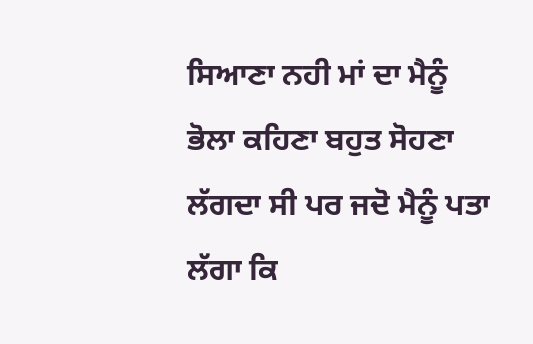ਸਿਆਣਾ ਨਹੀ ਮਾਂ ਦਾ ਮੈਨੂੰ ਭੋਲਾ ਕਹਿਣਾ ਬਹੁਤ ਸੋਹਣਾ ਲੱਗਦਾ ਸੀ ਪਰ ਜਦੋ ਮੈਨੂੰ ਪਤਾ ਲੱਗਾ ਕਿ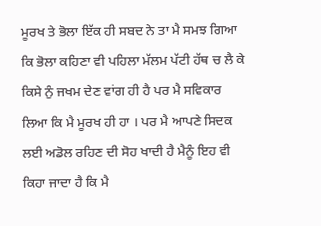ਮੂਰਖ ਤੇ ਭੋਲਾ ਇੱਕ ਹੀ ਸਬਦ ਨੇ ਤਾ ਮੈ ਸਮਝ ਗਿਆ ਕਿ ਭੋਲਾ ਕਹਿਣਾ ਵੀ ਪਹਿਲਾ ਮੱਲਮ ਪੱਟੀ ਹੱਥ ਚ ਲੈ ਕੇ ਕਿਸੇ ਨੁੰ ਜਖਮ ਦੇਣ ਵਾਂਗ ਹੀ ਹੈ ਪਰ ਮੈ ਸਵਿਕਾਰ ਲਿਆ ਕਿ ਮੈ ਮੂਰਖ ਹੀ ਹਾ । ਪਰ ਮੈ ਆਪਣੇ ਸਿਦਕ ਲਈ ਅਡੋਲ ਰਹਿਣ ਦੀ ਸੋਹ ਖਾਦੀ ਹੈ ਮੈਨੂੰ ਇਹ ਵੀ ਕਿਹਾ ਜਾਦਾ ਹੈ ਕਿ ਮੈ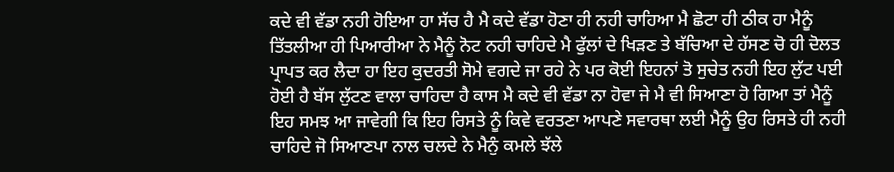ਕਦੇ ਵੀ ਵੱਡਾ ਨਹੀ ਹੋਇਆ ਹਾ ਸੱਚ ਹੈ ਮੈ ਕਦੇ ਵੱਡਾ ਹੋਣਾ ਹੀ ਨਹੀ ਚਾਹਿਆ ਮੈ ਛੋਟਾ ਹੀ ਠੀਕ ਹਾ ਮੈਨੂੰ ਤਿੱਤਲੀਆ ਹੀ ਪਿਆਰੀਆ ਨੇ ਮੈਨੂੰ ਨੋਟ ਨਹੀ ਚਾਹਿਦੇ ਮੈ ਫੁੱਲਾਂ ਦੇ ਖਿੜਣ ਤੇ ਬੱਚਿਆ ਦੇ ਹੱਸਣ ਚੋ ਹੀ ਦੋਲਤ ਪ੍ਰਾਪਤ ਕਰ ਲੈਦਾ ਹਾ ਇਹ ਕੁਦਰਤੀ ਸੋਮੇ ਵਗਦੇ ਜਾ ਰਹੇ ਨੇ ਪਰ ਕੋਈ ਇਹਨਾਂ ਤੋ ਸੁਚੇਤ ਨਹੀ ਇਹ ਲੁੱਟ ਪਈ ਹੋਈ ਹੈ ਬੱਸ ਲੁੱਟਣ ਵਾਲਾ ਚਾਹਿਦਾ ਹੈ ਕਾਸ ਮੈ ਕਦੇ ਵੀ ਵੱਡਾ ਨਾ ਹੋਵਾ ਜੇ ਮੈ ਵੀ ਸਿਆਣਾ ਹੋ ਗਿਆ ਤਾਂ ਮੈਨੂੰ ਇਹ ਸਮਝ ਆ ਜਾਵੇਗੀ ਕਿ ਇਹ ਰਿਸਤੇ ਨੂੰ ਕਿਵੇ ਵਰਤਣਾ ਆਪਣੇ ਸਵਾਰਥਾ ਲਈ ਮੈਨੂੰ ਉਹ ਰਿਸਤੇ ਹੀ ਨਹੀ ਚਾਹਿਦੇ ਜੋ ਸਿਆਣਪਾ ਨਾਲ ਚਲਦੇ ਨੇ ਮੈਨੁੰ ਕਮਲੇ ਝੱਲੇ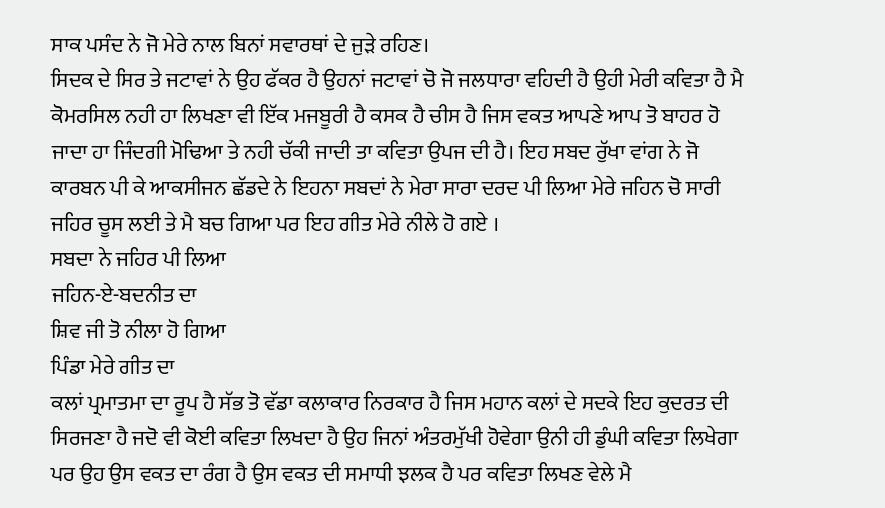ਸਾਕ ਪਸੰਦ ਨੇ ਜੋ ਮੇਰੇ ਨਾਲ ਬਿਨਾਂ ਸਵਾਰਥਾਂ ਦੇ ਜੁੜੇ ਰਹਿਣ।
ਸਿਦਕ ਦੇ ਸਿਰ ਤੇ ਜਟਾਵਾਂ ਨੇ ਉਹ ਫੱਕਰ ਹੈ ਉਹਨਾਂ ਜਟਾਵਾਂ ਚੋ ਜੋ ਜਲਧਾਰਾ ਵਹਿਦੀ ਹੈ ਉਹੀ ਮੇਰੀ ਕਵਿਤਾ ਹੈ ਮੈ ਕੋਮਰਸਿਲ ਨਹੀ ਹਾ ਲਿਖਣਾ ਵੀ ਇੱਕ ਮਜਬੂਰੀ ਹੈ ਕਸਕ ਹੈ ਚੀਸ ਹੈ ਜਿਸ ਵਕਤ ਆਪਣੇ ਆਪ ਤੋ ਬਾਹਰ ਹੋ ਜਾਦਾ ਹਾ ਜਿੰਦਗੀ ਮੋਢਿਆ ਤੇ ਨਹੀ ਚੱਕੀ ਜਾਦੀ ਤਾ ਕਵਿਤਾ ਉਪਜ ਦੀ ਹੈ। ਇਹ ਸਬਦ ਰੁੱਖਾ ਵਾਂਗ ਨੇ ਜੋ ਕਾਰਬਨ ਪੀ ਕੇ ਆਕਸੀਜਨ ਛੱਡਦੇ ਨੇ ਇਹਨਾ ਸਬਦਾਂ ਨੇ ਮੇਰਾ ਸਾਰਾ ਦਰਦ ਪੀ ਲਿਆ ਮੇਰੇ ਜਹਿਨ ਚੋ ਸਾਰੀ ਜਹਿਰ ਚੂਸ ਲਈ ਤੇ ਮੈ ਬਚ ਗਿਆ ਪਰ ਇਹ ਗੀਤ ਮੇਰੇ ਨੀਲੇ ਹੋ ਗਏ ।
ਸਬਦਾ ਨੇ ਜਹਿਰ ਪੀ ਲਿਆ
ਜਹਿਨ-ਏ-ਬਦਨੀਤ ਦਾ
ਸ਼ਿਵ ਜੀ ਤੋ ਨੀਲਾ ਹੋ ਗਿਆ
ਪਿੰਡਾ ਮੇਰੇ ਗੀਤ ਦਾ
ਕਲਾਂ ਪ੍ਰਮਾਤਮਾ ਦਾ ਰੂਪ ਹੈ ਸੱਭ ਤੋ ਵੱਡਾ ਕਲਾਕਾਰ ਨਿਰਕਾਰ ਹੈ ਜਿਸ ਮਹਾਨ ਕਲਾਂ ਦੇ ਸਦਕੇ ਇਹ ਕੁਦਰਤ ਦੀ ਸਿਰਜਣਾ ਹੈ ਜਦੋ ਵੀ ਕੋਈ ਕਵਿਤਾ ਲਿਖਦਾ ਹੈ ਉਹ ਜਿਨਾਂ ਅੰਤਰਮੁੱਖੀ ਹੋਵੇਗਾ ਉਨੀ ਹੀ ਡੁੰਘੀ ਕਵਿਤਾ ਲਿਖੇਗਾ ਪਰ ਉਹ ਉਸ ਵਕਤ ਦਾ ਰੰਗ ਹੈ ਉਸ ਵਕਤ ਦੀ ਸਮਾਧੀ ਝਲਕ ਹੈ ਪਰ ਕਵਿਤਾ ਲਿਖਣ ਵੇਲੇ ਮੈ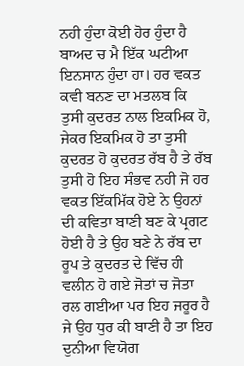ਨਹੀ ਹੁੰਦਾ ਕੋਈ ਹੋਰ ਹੁੰਦਾ ਹੈ ਬਾਅਦ ਚ ਮੈ ਇੱਕ ਘਟੀਆ ਇਨਸਾਨ ਹੁੰਦਾ ਹਾ। ਹਰ ਵਕਤ ਕਵੀ ਬਨਣ ਦਾ ਮਤਲਬ ਕਿ ਤੁਸੀ ਕੁਦਰਤ ਨਾਲ ਇਕਮਿਕ ਹੋ, ਜੇਕਰ ਇਕਮਿਕ ਹੋ ਤਾ ਤੁਸੀ ਕੁਦਰਤ ਹੋ ਕੁਦਰਤ ਰੱਬ ਹੈ ਤੇ ਰੱਬ ਤੁਸੀ ਹੋ ਇਹ ਸੰਭਵ ਨਹੀ ਜੋ ਹਰ ਵਕਤ ਇੱਕਮਿੱਕ ਹੋਏ ਨੇ ਉਹਨਾਂ ਦੀ ਕਵਿਤਾ ਬਾਣੀ ਬਣ ਕੇ ਪ੍ਰਗਟ ਹੋਈ ਹੈ ਤੇ ਉਹ ਬਣੇ ਨੇ ਰੱਬ ਦਾ ਰੂਪ ਤੇ ਕੁਦਰਤ ਦੇ ਵਿੱਚ ਹੀ ਵਲੀਨ ਹੋ ਗਏ ਜੋਤਾਂ ਚ ਜੋਤਾ ਰਲ ਗਈਆ ਪਰ ਇਹ ਜਰੂਰ ਹੈ ਜੇ ਉਹ ਧੁਰ ਕੀ ਬਾਣੀ ਹੈ ਤਾ ਇਹ ਦੁਨੀਆ ਵਿਯੋਗ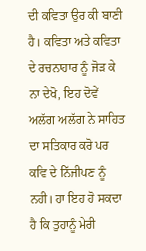ਦੀ ਕਵਿਤਾ ਉਰ ਕੀ ਬਾਣੀ ਹੈ। ਕਵਿਤਾ ਅਤੇ ਕਵਿਤਾ ਦੇ ਰਚਨਾਹਾਰ ਨੂੰ ਜੋੜ ਕੇ ਨਾ ਦੇਖੋ, ਇਹ ਦੋਵੇਂ ਅਲੱਗ ਅਲੱਗ ਨੇ ਸਾਹਿਤ ਦਾ ਸਤਿਕਾਰ ਕਰੋ ਪਰ ਕਵਿ ਦੇ ਨਿੱਜੀਪਣ ਨੂੰ ਨਹੀ। ਹਾ ਇਹ ਹੋ ਸਕਦਾ ਹੈ ਕਿ ਤੁਹਾਨੂੰ ਮੇਰੀ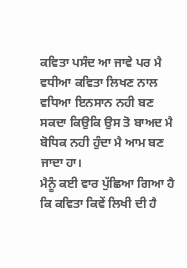ਕਵਿਤਾ ਪਸੰਦ ਆ ਜਾਵੇ ਪਰ ਮੈ ਵਧੀਆ ਕਵਿਤਾ ਲਿਖਣ ਨਾਲ ਵਧਿਆ ਇਨਸਾਨ ਨਹੀ ਬਣ ਸਕਦਾ ਕਿਉਕਿ ਉਸ ਤੋ ਬਾਅਦ ਮੈ ਬੋਧਿਕ ਨਹੀ ਹੁੰਦਾ ਮੈ ਆਮ ਬਣ ਜਾਦਾ ਹਾ।
ਮੈਨੂੰ ਕਈ ਵਾਰ ਪੁੱਛਿਆ ਗਿਆ ਹੈ ਕਿ ਕਵਿਤਾ ਕਿਵੇਂ ਲਿਖੀ ਦੀ ਹੈ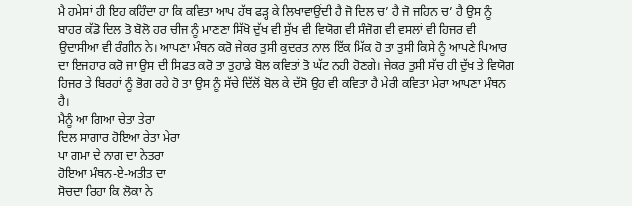ਮੈ ਹਮੇਸਾਂ ਹੀ ਇਹ ਕਹਿੰਦਾ ਹਾ ਕਿ ਕਵਿਤਾ ਆਪ ਹੱਥ ਫੜ੍ਹ ਕੇ ਲਿਖਾਵਾਉਂਦੀ ਹੈ ਜੋ ਦਿਲ ਚ’ ਹੈ ਜੋ ਜਹਿਨ ਚ’ ਹੈ ਉਸ ਨੂੰ ਬਾਹਰ ਕੱਡੋ ਦਿਲ ਤੋ ਬੋਲੋ ਹਰ ਚੀਜ ਨੂੰ ਮਾਣਣਾ ਸਿੱਖੋ ਦੁੱਖ ਵੀ ਸੁੱਖ ਵੀ ਵਿਯੋਗ ਵੀ ਸੰਜੋਗ ਵੀ ਵਸਲਾਂ ਵੀ ਹਿਜਰ ਵੀ ਉਦਾਸੀਆ ਵੀ ਰੰਗੀਨ ਨੇ। ਆਪਣਾ ਮੰਥਨ ਕਰੋ ਜੇਕਰ ਤੁਸੀ ਕੁਦਰਤ ਨਾਲ ਇੱਕ ਮਿੱਕ ਹੋ ਤਾ ਤੁਸੀ ਕਿਸੇ ਨੂੰ ਆਪਣੇ ਪਿਆਰ ਦਾ ਇਜਹਾਰ ਕਰੋ ਜਾ ਉਸ ਦੀ ਸਿਫਤ ਕਰੋ ਤਾ ਤੁਹਾਡੇ ਬੋਲ ਕਵਿਤਾਂ ਤੋ ਘੱਟ ਨਹੀ ਹੋਣਗੇ। ਜੇਕਰ ਤੁਸੀ ਸੱਚ ਹੀ ਦੁੱਖ ਤੇ ਵਿਯੋਗ ਹਿਜਰ ਤੇ ਬਿਰਹਾਂ ਨੂੰ ਭੋਗ ਰਹੇ ਹੋ ਤਾ ਉਸ ਨੂੰ ਸੱਚੇ ਦਿੱਲੋਂ ਬੋਲ ਕੇ ਦੱਸੋ ਉਹ ਵੀ ਕਵਿਤਾ ਹੈ ਮੇਰੀ ਕਵਿਤਾ ਮੇਰਾ ਆਪਣਾ ਮੰਥਨ ਹੈ।
ਮੈਨੂੰ ਆ ਗਿਆ ਚੇਤਾ ਤੇਰਾ
ਦਿਲ ਸਾਗਾਰ ਹੋਇਆ ਰੇਤਾ ਮੇਰਾ
ਪਾ ਗਮਾ ਦੇ ਨਾਗ ਦਾ ਨੇਤਰਾ
ਹੋਇਆ ਮੰਥਨ-ਏ-ਅਤੀਤ ਦਾ
ਸੋਚਦਾ ਰਿਹਾ ਕਿ ਲੋਕਾ ਨੇ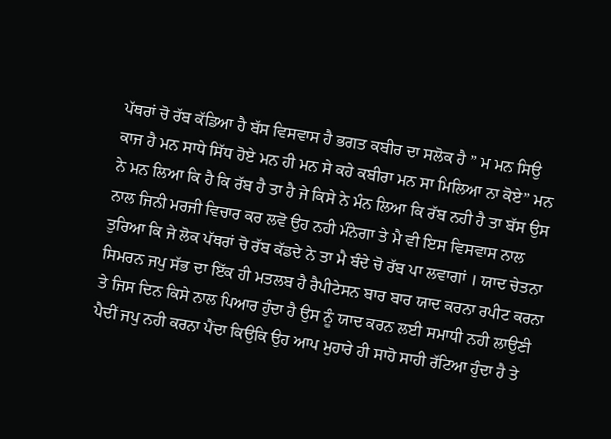ਪੱਥਰਾਂ ਚੋ ਰੱਬ ਕੱਡਿਆ ਹੈ ਬੱਸ ਵਿਸਵਾਸ ਹੈ ਭਗਤ ਕਬੀਰ ਦਾ ਸਲੋਕ ਹੈ ” ਮ ਮਨ ਸਿਉ ਕਾਜ ਹੈ ਮਨ ਸਾਧੇ ਸਿੱਧ ਹੋਏ ਮਨ ਹੀ ਮਨ ਸੇ ਕਹੇ ਕਬੀਰਾ ਮਨ ਸਾ ਮਿਲਿਆ ਨਾ ਕੋਏ” ਮਨ ਨੇ ਮਨ ਲਿਆ ਕਿ ਹੈ ਕਿ ਰੱਬ ਹੈ ਤਾ ਹੈ ਜੇ ਕਿਸੇ ਨੇ ਮੰਨ ਲਿਆ ਕਿ ਰੱਬ ਨਹੀ ਹੈ ਤਾ ਬੱਸ ਉਸ ਨਾਲ ਜਿਨੀ ਮਰਜੀ ਵਿਚਾਰ ਕਰ ਲਵੋ ਉਹ ਨਹੀ ਮੰਨੇਗਾ ਤੇ ਮੈ ਵੀ ਇਸ ਵਿਸਵਾਸ ਨਾਲ ਤੁਰਿਆ ਕਿ ਜੇ ਲੋਕ ਪੱਥਰਾਂ ਚੋ ਰੱਬ ਕੱਡਦੇ ਨੇ ਤਾ ਮੈ ਬੰਦੇ ਚੋ ਰੱਬ ਪਾ ਲਵਾਗਾਂ । ਯਾਦ ਚੇਤਨਾ ਸਿਮਰਨ ਜਪੁ ਸੱਭ ਦਾ ਇੱਕ ਹੀ ਮਤਲਬ ਹੈ ਰੈਪੀਟੇਸਨ ਬਾਰ ਬਾਰ ਯਾਦ ਕਰਨਾ ਰਪੀਟ ਕਰਨਾ ਤੇ ਜਿਸ ਦਿਨ ਕਿਸੇ ਨਾਲ ਪਿਆਰ ਹੁੰਦਾ ਹੈ ਉਸ ਨੂੰ ਯਾਦ ਕਰਨ ਲਈ ਸਮਾਧੀ ਨਹੀ ਲਾਉਣੀ ਪੈਦੀਂ ਜਪੁ ਨਹੀ ਕਰਨਾ ਪੈਂਦਾ ਕਿਉਕਿ ਉਹ ਆਪ ਮੁਹਾਰੇ ਹੀ ਸਾਹੋ ਸਾਹੀ ਰੱਟਿਆ ਹੁੰਦਾ ਹੈ ਤੇ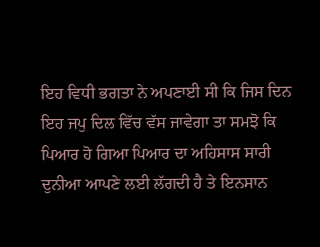ਇਹ ਵਿਧੀ ਭਗਤਾ ਨੇ ਅਪਣਾਈ ਸੀ ਕਿ ਜਿਸ ਦਿਨ ਇਹ ਜਪੁ ਦਿਲ ਵਿੱਚ ਵੱਸ ਜਾਵੇਗਾ ਤਾ ਸਮਝੋ ਕਿ ਪਿਆਰ ਹੋ ਗਿਆ ਪਿਆਰ ਦਾ ਅਹਿਸਾਸ ਸਾਰੀ ਦੁਨੀਆ ਆਪਣੇ ਲਈ ਲੱਗਦੀ ਹੈ ਤੇ ਇਨਸਾਨ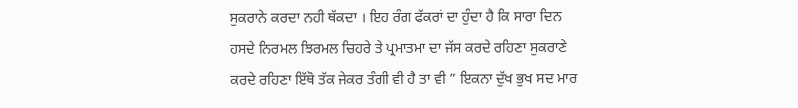ਸੁਕਰਾਨੇ ਕਰਦਾ ਨਹੀ ਥੱਕਦਾ । ਇਹ ਰੰਗ ਫੱਕਰਾਂ ਦਾ ਹੁੰਦਾ ਹੈ ਕਿ ਸਾਰਾ ਦਿਨ ਹਸਦੇ ਨਿਰਮਲ ਝਿਰਮਲ ਚਿਹਰੇ ਤੇ ਪ੍ਰਮਾਤਮਾ ਦਾ ਜੱਸ ਕਰਦੇ ਰਹਿਣਾ ਸੁਕਰਾਣੇ ਕਰਦੇ ਰਹਿਣਾ ਇੱਥੋ ਤੱਕ ਜੇਕਰ ਤੰਗੀ ਵੀ ਹੈ ਤਾ ਵੀ ” ਇਕਨਾ ਦੁੱਖ ਭੁਖ ਸਦ ਮਾਰ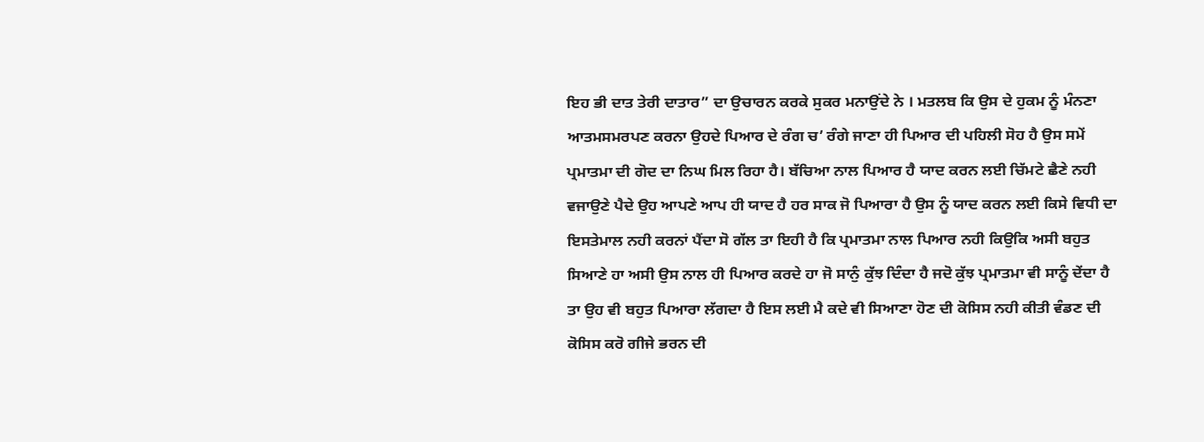ਇਹ ਭੀ ਦਾਤ ਤੇਰੀ ਦਾਤਾਰ” ਦਾ ਉਚਾਰਨ ਕਰਕੇ ਸੁਕਰ ਮਨਾਉਂਦੇ ਨੇ । ਮਤਲਬ ਕਿ ਉਸ ਦੇ ਹੁਕਮ ਨੂੰ ਮੰਨਣਾ ਆਤਮਸਮਰਪਣ ਕਰਨਾ ਉਹਦੇ ਪਿਆਰ ਦੇ ਰੰਗ ਚ’ ਰੰਗੇ ਜਾਣਾ ਹੀ ਪਿਆਰ ਦੀ ਪਹਿਲੀ ਸੋਹ ਹੈ ਉਸ ਸਮੇਂ ਪ੍ਰਮਾਤਮਾ ਦੀ ਗੋਦ ਦਾ ਨਿਘ ਮਿਲ ਰਿਹਾ ਹੈ। ਬੱਚਿਆ ਨਾਲ ਪਿਆਰ ਹੈ ਯਾਦ ਕਰਨ ਲਈ ਚਿੱਮਟੇ ਛੈਣੇ ਨਹੀ ਵਜਾਉਣੇ ਪੈਦੇ ਉਹ ਆਪਣੇ ਆਪ ਹੀ ਯਾਦ ਹੈ ਹਰ ਸਾਕ ਜੋ ਪਿਆਰਾ ਹੈ ਉਸ ਨੂੰ ਯਾਦ ਕਰਨ ਲਈ ਕਿਸੇ ਵਿਧੀ ਦਾ ਇਸਤੇਮਾਲ ਨਹੀ ਕਰਨਾਂ ਪੈਂਦਾ ਸੋ ਗੱਲ ਤਾ ਇਹੀ ਹੈ ਕਿ ਪ੍ਰਮਾਤਮਾ ਨਾਲ ਪਿਆਰ ਨਹੀ ਕਿਉਕਿ ਅਸੀ ਬਹੁਤ ਸਿਆਣੇ ਹਾ ਅਸੀ ਉਸ ਨਾਲ ਹੀ ਪਿਆਰ ਕਰਦੇ ਹਾ ਜੋ ਸਾਨੁੰ ਕੁੱਝ ਦਿੰਦਾ ਹੈ ਜਦੋ ਕੁੱਝ ਪ੍ਰਮਾਤਮਾ ਵੀ ਸਾਨੂੰ ਦੇਂਦਾ ਹੈ ਤਾ ਉਹ ਵੀ ਬਹੁਤ ਪਿਆਰਾ ਲੱਗਦਾ ਹੈ ਇਸ ਲਈ ਮੈ ਕਦੇ ਵੀ ਸਿਆਣਾ ਹੋਣ ਦੀ ਕੋਸਿਸ ਨਹੀ ਕੀਤੀ ਵੰਡਣ ਦੀ ਕੋਸਿਸ ਕਰੋ ਗੀਜੇ ਭਰਨ ਦੀ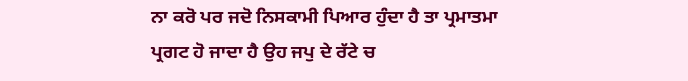ਨਾ ਕਰੋ ਪਰ ਜਦੋ ਨਿਸਕਾਮੀ ਪਿਆਰ ਹੁੰਦਾ ਹੈ ਤਾ ਪ੍ਰਮਾਤਮਾ ਪ੍ਰਗਟ ਹੋ ਜਾਦਾ ਹੈ ਉਹ ਜਪੁ ਦੇ ਰੱਟੇ ਚ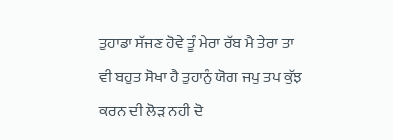ਤੁਹਾਡਾ ਸੱਜਣ ਹੋਵੇ ਤੂੰ ਮੇਰਾ ਰੱਬ ਮੈ ਤੇਰਾ ਤਾ ਵੀ ਬਹੁਤ ਸੋਖਾ ਹੈ ਤੁਹਾਨੁੰ ਯੋਗ ਜਪੁ ਤਪ ਕੁੱਝ ਕਰਨ ਦੀ ਲੋੜ ਨਹੀ ਦੋ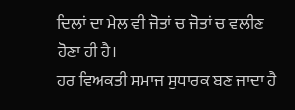ਦਿਲਾਂ ਦਾ ਮੇਲ ਵੀ ਜੋਤਾਂ ਚ ਜੋਤਾਂ ਚ ਵਲੀਣ ਹੋਣਾ ਹੀ ਹੈ।
ਹਰ ਵਿਅਕਤੀ ਸਮਾਜ ਸੁਧਾਰਕ ਬਣ ਜਾਦਾ ਹੈ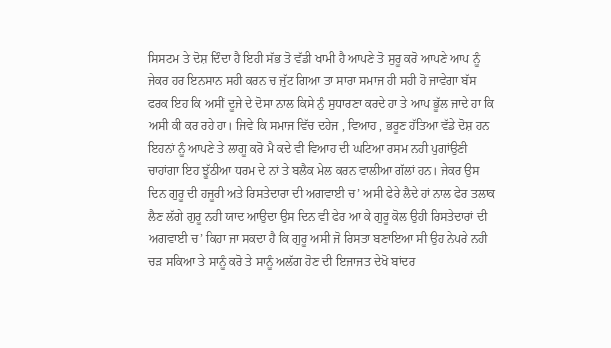ਸਿਸਟਮ ਤੇ ਦੋਸ਼ ਦਿੰਦਾ ਹੈ ਇਹੀ ਸੱਭ ਤੋ ਵੱਡੀ ਖਾਮੀ ਹੈ ਆਪਣੇ ਤੋ ਸੁਰੂ ਕਰੋ ਆਪਣੇ ਆਪ ਨੂੰ ਜੇਕਰ ਹਰ ਇਨਸਾਨ ਸਹੀ ਕਰਨ ਚ ਜੁੱਟ ਗਿਆ ਤਾ ਸਾਰਾ ਸਮਾਜ ਹੀ ਸਹੀ ਹੋ ਜਾਵੇਗਾ ਬੱਸ ਫਰਕ ਇਹ ਕਿ ਅਸੀਂ ਦੂਜੇ ਦੇ ਦੋਸਾ ਨਾਲ ਕਿਸੇ ਨੁੰ ਸੁਧਾਰਣਾ ਕਰਦੇ ਹਾ ਤੇ ਆਪ ਭੂੱਲ ਜਾਦੇ ਹਾ ਕਿ ਅਸੀ ਕੀ ਕਰ ਰਹੇ ਹਾ। ਜਿਵੇ ਕਿ ਸਮਾਜ ਵਿੱਚ ਦਹੇਜ , ਵਿਆਹ , ਭਰੂਣ ਹੱਤਿਆ ਵੱਡੇ ਦੋਸ਼ ਹਨ ਇਹਨਾਂ ਨੂੰ ਆਪਣੇ ਤੇ ਲਾਗੂ ਕਰੋ ਮੈ ਕਦੇ ਵੀ ਵਿਆਹ ਦੀ ਘਟਿਆ ਰਸਮ ਨਹੀ ਪੁਗਾਂਉਣੀ ਚਾਹਾਂਗਾ ਇਹ ਝੂੱਠੀਆ ਧਰਮ ਦੇ ਨਾਂ ਤੇ ਬਲੈਕ ਮੇਲ ਕਰਨ ਵਾਲੀਆ ਗੱਲਾਂ ਹਨ। ਜੇਕਰ ਉਸ ਦਿਨ ਗੁਰੂ ਦੀ ਹਜੂਰੀ ਅਤੇ ਰਿਸਤੇਦਾਰਾ ਦੀ ਅਗਵਾਈ ਚ’ ਅਸੀ ਫੇਰੇ ਲੈਦੇ ਹਾਂ ਨਾਲ ਫੇਰ ਤਲਾਕ ਲੈਣ ਲੱਗੇ ਗੁਰੂ ਨਹੀ ਯਾਦ ਆਉਦਾ ਉਸ ਦਿਨ ਵੀ ਫੇਰ ਆ ਕੇ ਗੁਰੂ ਕੋਲ ਉਹੀ ਰਿਸਤੇਦਾਰਾਂ ਦੀ ਅਗਵਾਈ ਚ’ ਕਿਹਾ ਜਾ ਸਕਦਾ ਹੈ ਕਿ ਗੁਰੂ ਅਸੀ ਜੋ ਰਿਸਤਾ ਬਣਾਇਆ ਸੀ ਉਹ ਨੇਪਰੇ ਨਹੀ ਚੜ ਸਕਿਆ ਤੇ ਸਾਨੂੰ ਕਰੋ ਤੇ ਸਾਨੂੰ ਅਲੱਗ ਹੋਣ ਦੀ ਇਜਾਜਤ ਦੇਖੋ ਬਾਂਦਰ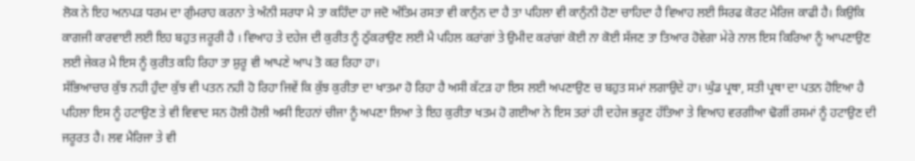ਲੋਕ ਨੇ ਇਹ ਅਨਪੜ ਧਰਮ ਦਾ ਗੁੰਮਰਾਹ ਕਰਨਾ ਤੇ ਅੰਨੀ ਸਰਧਾ ਮੈ ਤਾ ਕਹਿੰਦਾ ਹਾ ਜਦੋ ਅੰਤਿਮ ਰਸਤਾ ਵੀ ਕਾਨੁੰਨ ਦਾ ਹੈ ਤਾ ਪਹਿਲਾ ਵੀ ਕਾਨੁੰਨੀ ਹੋਣਾ ਚਾਹਿਦਾ ਹੈ ਵਿਆਹ ਲਈ ਸਿਰਫ ਕੋਰਟ ਮੈਰਿਜ ਕਾਫੀ ਹੈ। ਕਿਉਕਿ ਕਾਗਜੀ ਕਾਰਵਾਈ ਲਈ ਇਹ ਬਹੁਤ ਜਰੂਰੀ ਹੈ । ਵਿਆਹ ਤੇ ਦਹੇਜ ਦੀ ਕੁਰੀਤ ਨੂੰ ਠੁੱਕਰਾਉਣ ਲਈ ਮੈ ਪਹਿਲ ਕਰਾਂਗਾਂ ਤੇ ਉਮੀਦ ਕਰਾਂਗਾਂ ਕੋਈ ਨਾ ਕੋਈ ਸੱਜਣ ਤਾ ਤਿਆਰ ਹੋਵੇਗਾ ਮੇਰੇ ਨਾਲ ਇਸ ਕਿਰਿਆ ਨੂੰ ਆਪਣਾਉਣ ਲਈ ਜੇਕਰ ਮੈ ਇਸ ਨੂੰ ਕੁਰੀਤ ਕਹਿ ਰਿਹਾ ਤਾ ਸ਼ੁਰੂ ਵੀ ਆਪਣੇ ਆਪ ਤੋ ਕਰ ਰਿਹਾ ਹਾ।
ਸੱਭਿਆਚਾਰ ਕੁੱਝ ਨਹੀ ਹੁੰਦਾ ਕੁੱਝ ਵੀ ਪਤਨ ਨਹੀ ਹੋ ਰਿਹਾ ਜਿਵੇਂ ਕਿ ਕੁੱਝ ਕੁਰੀਤਾ ਦਾ ਖਾਤਮਾ ਹੋ ਰਿਹਾ ਹੈ ਅਸੀ ਕੱਟੜ ਹਾ ਇਸ ਲਈ ਅਪਣਾਉਣ ਚ ਬਹੁਤ ਸਮਾਂ ਲਗਾਉਦੇ ਹਾ। ਘੁੰਡ ਪ੍ਰਥਾ, ਸਤੀ ਪ੍ਰਥਾ ਦਾ ਪਤਨ ਹੋਇਆ ਹੈ ਪਹਿਲਾ ਇਸ ਨੂੰ ਹਟਾਉਣ ਤੇ ਵੀ ਵਿਵਾਦ ਸਨ ਹੋਲੀ ਹੋਲੀ ਅਸੀ ਇਹਨਾਂ ਚੀਜਾ ਨੂੰ ਅਪਣਾ ਲਿਆ ਤੇ ਇਹ ਕੁਰੀਤਾ ਖਤਮ ਹੋ ਗਈਆ ਨੇ ਇਸ ਤਰਾਂ ਹੀ ਦਹੇਜ ਭਰੂਣ ਹੱਤਿਆ ਤੇ ਵਿਆਹ ਵਰਗੀਆ ਢੋਗੀਂ ਰਸਮਾਂ ਨੂੰ ਹਟਾਉਣ ਦੀ ਜਰੂਰਤ ਹੈ। ਲਵ ਮੈਰਿਜਾ ਤੇ ਵੀ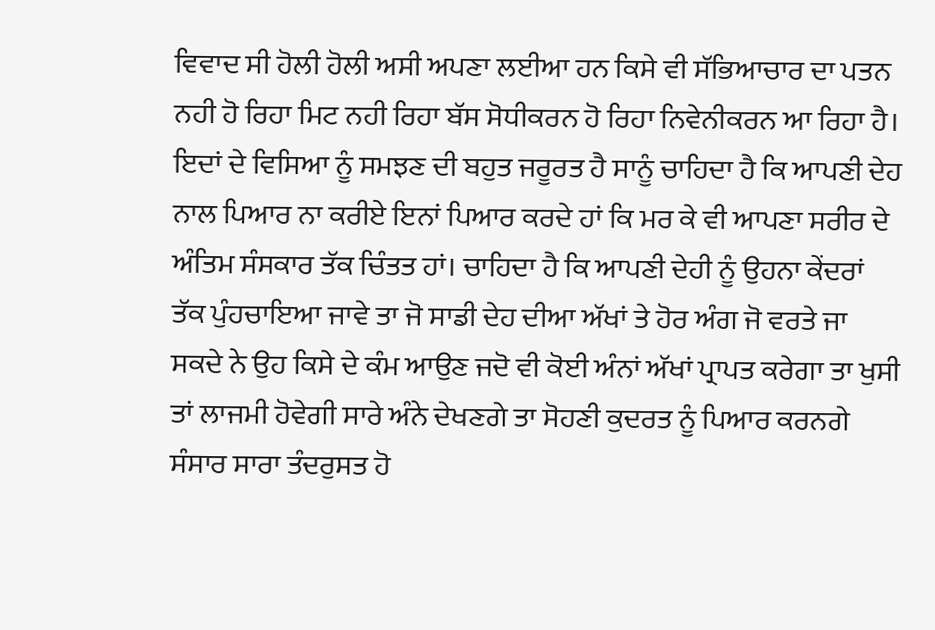ਵਿਵਾਦ ਸੀ ਹੋਲੀ ਹੋਲੀ ਅਸੀ ਅਪਣਾ ਲਈਆ ਹਨ ਕਿਸੇ ਵੀ ਸੱਭਿਆਚਾਰ ਦਾ ਪਤਨ ਨਹੀ ਹੋ ਰਿਹਾ ਮਿਟ ਨਹੀ ਰਿਹਾ ਬੱਸ ਸੋਧੀਕਰਨ ਹੋ ਰਿਹਾ ਨਿਵੇਨੀਕਰਨ ਆ ਰਿਹਾ ਹੈ।
ਇਦਾਂ ਦੇ ਵਿਸਿਆ ਨੂੰ ਸਮਝਣ ਦੀ ਬਹੁਤ ਜਰੂਰਤ ਹੈ ਸਾਨੂੰ ਚਾਹਿਦਾ ਹੈ ਕਿ ਆਪਣੀ ਦੇਹ ਨਾਲ ਪਿਆਰ ਨਾ ਕਰੀਏ ਇਨਾਂ ਪਿਆਰ ਕਰਦੇ ਹਾਂ ਕਿ ਮਰ ਕੇ ਵੀ ਆਪਣਾ ਸਰੀਰ ਦੇ ਅੰਤਿਮ ਸੰਸਕਾਰ ਤੱਕ ਚਿੰਤਤ ਹਾਂ। ਚਾਹਿਦਾ ਹੈ ਕਿ ਆਪਣੀ ਦੇਹੀ ਨੂੰ ਉਹਨਾ ਕੇਂਦਰਾਂ ਤੱਕ ਪੁੰਹਚਾਇਆ ਜਾਵੇ ਤਾ ਜੋ ਸਾਡੀ ਦੇਹ ਦੀਆ ਅੱਖਾਂ ਤੇ ਹੋਰ ਅੰਗ ਜੋ ਵਰਤੇ ਜਾ ਸਕਦੇ ਨੇ ਉਹ ਕਿਸੇ ਦੇ ਕੰਮ ਆਉਣ ਜਦੋ ਵੀ ਕੋਈ ਅੰਨਾਂ ਅੱਖਾਂ ਪ੍ਰਾਪਤ ਕਰੇਗਾ ਤਾ ਖੁਸੀ ਤਾਂ ਲਾਜਮੀ ਹੋਵੇਗੀ ਸਾਰੇ ਅੰਨੇ ਦੇਖਣਗੇ ਤਾ ਸੋਹਣੀ ਕੁਦਰਤ ਨੂੰ ਪਿਆਰ ਕਰਨਗੇ ਸੰਸਾਰ ਸਾਰਾ ਤੰਦਰੁਸਤ ਹੋ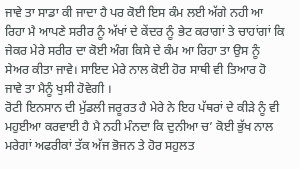ਜਾਵੇ ਤਾ ਸਾਡਾ ਕੀ ਜਾਦਾ ਹੈ ਪਰ ਕੋਈ ਇਸ ਕੰਮ ਲਈ ਅੱਗੇ ਨਹੀ ਆ ਰਿਹਾ ਮੈ ਆਪਣੇ ਸਰੀਰ ਨੂੰ ਅੱਖਾਂ ਦੇ ਕੇਂਦਰ ਨੂੰ ਭੇਟ ਕਰਾਗਾਂ ਤੇ ਚਾਹਾਂਗਾਂ ਕਿ ਜੇਕਰ ਮੇਰੇ ਸਰੀਰ ਦਾ ਕੋਈ ਅੰਗ ਕਿਸੇ ਦੇ ਕੰਮ ਆ ਰਿਹਾ ਤਾ ਉਸ ਨੂੰ ਸੇਅਰ ਕੀਤਾ ਜਾਵੇ। ਸਾਇਦ ਮੇਰੇ ਨਾਲ ਕੋਈ ਹੋਰ ਸਾਥੀ ਵੀ ਤਿਆਰ ਹੋ ਜਾਵੇ ਤਾ ਮੈਨੂੰ ਖੁਸੀ ਹੋਵੇਗੀ ।
ਰੋਟੀ ਇਨਸਾਨ ਦੀ ਮੁੱਡਲੀ ਜਰੂਰਤ ਹੈ ਮੇਰੇ ਨੇ ਇਹ ਪੱਥਰਾਂ ਦੇ ਕੀੜੇ ਨੂੰ ਵੀ ਮਹੁਈਆ ਕਰਵਾਈ ਹੈ ਮੈ ਨਹੀ ਮੰਨਦਾ ਕਿ ਦੁਨੀਆ ਚ’ ਕੋਈ ਭੁੱਖ ਨਾਲ ਮਰੇਗਾਂ ਅਫਰੀਕਾਂ ਤੱਕ ਅੱਜ ਭੋਜਨ ਤੇ ਹੋਰ ਸਹੁਲਤ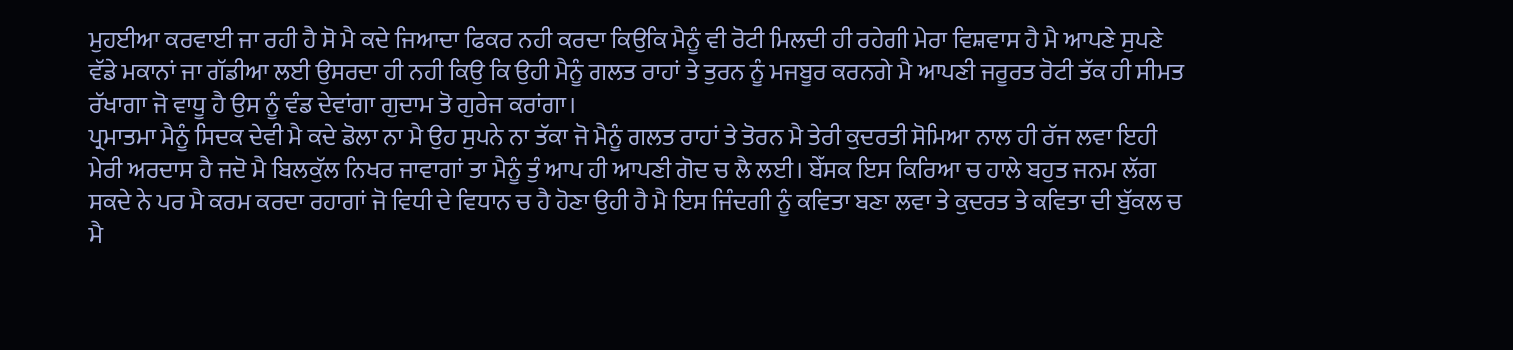ਮੁਹਈਆ ਕਰਵਾਈ ਜਾ ਰਹੀ ਹੈ ਸੋ ਮੈ ਕਦੇ ਜਿਆਦਾ ਫਿਕਰ ਨਹੀ ਕਰਦਾ ਕਿਉਕਿ ਮੈਨੂੰ ਵੀ ਰੋਟੀ ਮਿਲਦੀ ਹੀ ਰਹੇਗੀ ਮੇਰਾ ਵਿਸ਼ਵਾਸ ਹੈ ਮੈ ਆਪਣੇ ਸੁਪਣੇ ਵੱਡੇ ਮਕਾਨਾਂ ਜਾ ਗੱਡੀਆ ਲਈ ਉਸਰਦਾ ਹੀ ਨਹੀ ਕਿਉ ਕਿ ਉਹੀ ਮੈਨੂੰ ਗਲਤ ਰਾਹਾਂ ਤੇ ਤੁਰਨ ਨੂੰ ਮਜਬੂਰ ਕਰਨਗੇ ਮੈ ਆਪਣੀ ਜਰੂਰਤ ਰੋਟੀ ਤੱਕ ਹੀ ਸੀਮਤ ਰੱਖਾਗਾ ਜੋ ਵਾਧੂ ਹੈ ਉਸ ਨੂੰ ਵੰਡ ਦੇਵਾਂਗਾ ਗੁਦਾਮ ਤੋ ਗੁਰੇਜ ਕਰਾਂਗਾ।
ਪ੍ਰਮਾਤਮਾ ਮੈਨੂੰ ਸਿਦਕ ਦੇਵੀ ਮੈ ਕਦੇ ਡੋਲਾ ਨਾ ਮੈ ਉਹ ਸੁਪਨੇ ਨਾ ਤੱਕਾ ਜੋ ਮੈਨੂੰ ਗਲਤ ਰਾਹਾਂ ਤੇ ਤੋਰਨ ਮੈ ਤੇਰੀ ਕੁਦਰਤੀ ਸੋਮਿਆ ਨਾਲ ਹੀ ਰੱਜ ਲਵਾ ਇਹੀ ਮੇਰੀ ਅਰਦਾਸ ਹੈ ਜਦੋ ਮੈ ਬਿਲਕੁੱਲ ਨਿਖਰ ਜਾਵਾਗਾਂ ਤਾ ਮੈਨੂੰ ਤੁੰ ਆਪ ਹੀ ਆਪਣੀ ਗੋਦ ਚ ਲੈ ਲਈ। ਬੇੱਸਕ ਇਸ ਕਿਰਿਆ ਚ ਹਾਲੇ ਬਹੁਤ ਜਨਮ ਲੱਗ ਸਕਦੇ ਨੇ ਪਰ ਮੈ ਕਰਮ ਕਰਦਾ ਰਹਾਗਾਂ ਜੋ ਵਿਧੀ ਦੇ ਵਿਧਾਨ ਚ ਹੈ ਹੋਣਾ ਉਹੀ ਹੈ ਮੈ ਇਸ ਜਿੰਦਗੀ ਨੂੰ ਕਵਿਤਾ ਬਣਾ ਲਵਾ ਤੇ ਕੁਦਰਤ ਤੇ ਕਵਿਤਾ ਦੀ ਬੁੱਕਲ ਚ ਮੈ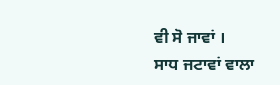ਵੀ ਸੋ ਜਾਵਾਂ ।
ਸਾਧ ਜਟਾਵਾਂ ਵਾਲਾ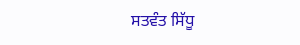ਸਤਵੰਤ ਸਿੱਧੂ